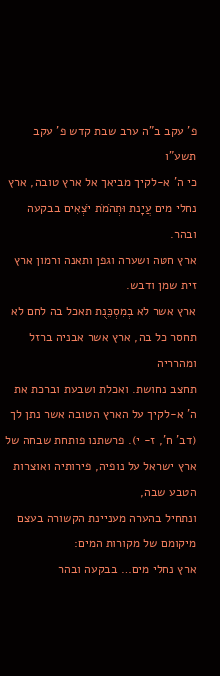פ' עקב ב"ה ערב שבת קדש פ' עקב תשע"ו
כי ה' א-לקיך מביאך אל ארץ טובה, ארץ נחלי מים עֲיָנת וּתְהֹמֹת יֹצְאִים בבקעה ובהר.
ארץ חטּה ושערה וגפן ותאנה ורמון ארץ זית שמן ודבש.
ארץ אשר לא בְמִסְכֵּנֻת תאכל בה לחם לא תחסר כל בה, ארץ אשר אבניה ברזל ומהרריה
תחצב נחושת. ואכלת ושבעת וברכת את ה' א-לקיך על הארץ הטובה אשר נתן לך (דב' ח', ז- י). פרשתנו פותחת שבחה של ארץ ישראל על נופיה, פירותיה ואוצרות הטבע שבה,
ונתחיל בהערה מעניינת הקשורה בעצם מיקומם של מקורות המים:
ארץ נחלי מים… בבקעה ובהר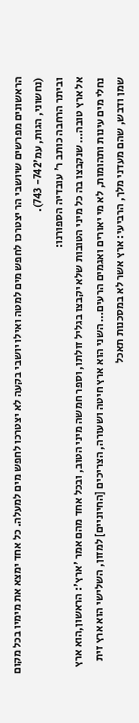הראשונים מפרשים שיושבי הר יצטרכו לחפש מים למטה ואילו יושבי בקעה לא יצטרכו לחפש מים למעלה. כל אחד ימצא את מימיו בכל מקום (נחשוני, הגות, עמ'742- 743).
וביתר הרחבה כותב ר' עובדיה הספורנו:
אל ארץ טובה… שנקבצו בה כל מיני הטובות שלא יקבצו בגליל זולתו, וספר חמשה מיני הטוב, ובכל אחד מהם אמר 'ארץ': הראשון,הוא ארץ נחלי מים עינות ותהומות, לא מי יאורים ואגמים הרעים… השני הוא ארץ חיטה ושעורה, הצריכים [החיוניים] למזון, השלישי הוא ארץ זית שמן ודבש, שהם מעדני מלך, הרביעי: ארץ אשר לא במסכנות תאכל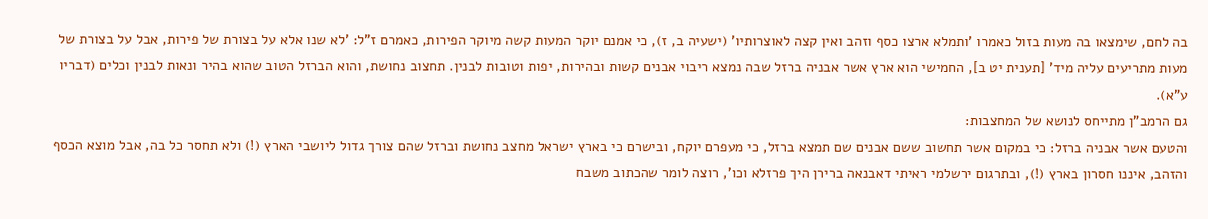בה לחם, שימצאו בה מעות בזול כאמרו 'ותמלא ארצו כסף וזהב ואין קצה לאוצרותיו' (ישעיה ב, ז), כי אמנם יוקר המעות קשה מיוקר הפירות, כאמרם ז"ל: 'לא שנו אלא על בצורת של פירות, אבל על בצורת של מעות מתריעים עליה מיד' [תענית יט ב], החמישי הוא ארץ אשר אבניה ברזל שבה נמצא ריבוי אבנים קשות ובהירות, יפות וטובות לבנין. תחצוב נחושת, והוא הברזל הטוב שהוא בהיר ונאות לבנין וכלים (דבריו ע"א).
גם הרמב"ן מתייחס לנושא של המחצבות:
והטעם אשר אבניה ברזל: כי במקום אשר תחשוב ששם אבנים שם תמצא ברזל, כי מעפרם יוקח, ובישרם כי בארץ ישראל מחצב נחושת וברזל שהם צורך גדול ליושבי הארץ (!) ולא תחסר כל בה, אבל מוצא הכסף והזהב, איננו חסרון בארץ (!), ובתרגום ירשלמי ראיתי דאבנאה ברירן היך פרזלא וכו', רוצה לומר שהכתוב משבח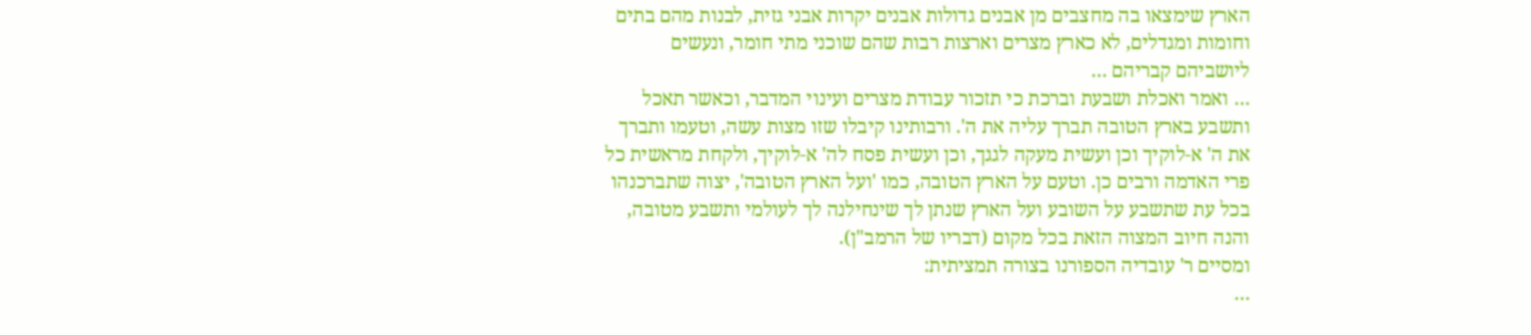הארץ שימצאו בה מחצבים מן אבנים גדולות אבנים יקרות אבני גזית, לבנות מהם בתים וחומות ומגדלים, לא כארץ מצרים וארצות רבות שהם שוכני מתי חומר, ונעשים ליושביהם קבריהם …
… ואמר ואכלת ושבעת וברכת כי תזכור עבודת מצרים ועינוי המדבר, וכאשר תאכל ותשבע בארץ הטובה תברך עליה את ה'. ורבותינו קיבלו שזו מצות עשה, וטעמו ותברך את ה' א-לוקיך וכן ועשית מעקה לגגך, וכן ועשית פסח לה' א-לוקיך, ולקחת מראשית כל פרי האדמה ורבים כן. וטעם על הארץ הטובה, כמו 'ועל הארץ הטובה', יצוה שתברכנהו בכל עת שתשבע על השובע ועל הארץ שנתן לך שינחילנה לך לעולמי ותשבע מטובה, והנה חיוב המצוה הזאת בכל מקום (דבריו של הרמב"ן).
ומסיים ר' עובדיה הספורנו בצורה תמציתית:
…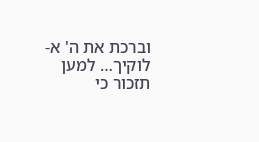וברכת את ה' א-לוקיך… למען תזכור כי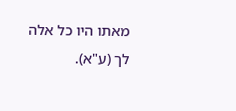מאתו היו כל אלה לך (ע"א).